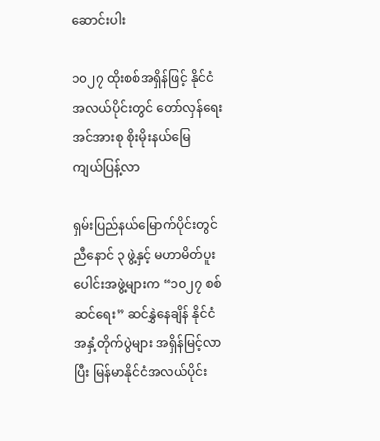ဆောင်းပါး

၁၀၂၇ ထိုးစစ်အရှိန်ဖြင့် နိုင်ငံအလယ်ပိုင်းတွင် တော်လှန်ရေးအင်အားစု စိုးမိုးနယ်မြေ ကျယ်ပြန့်လာ

ရှမ်းပြည်နယ်မြောက်ပိုင်းတွင် ညီနောင် ၃ ဖွဲ့နှင့် မဟာမိတ်ပူးပေါင်းအဖွဲ့များက “၁၀၂၇ စစ်ဆင်ရေး” ဆင်နွှဲနေချိန် နိုင်ငံအနှံ့တိုက်ပွဲများ အရှိန်မြင့်လာပြီး မြန်မာနိုင်ငံအလယ်ပိုင်း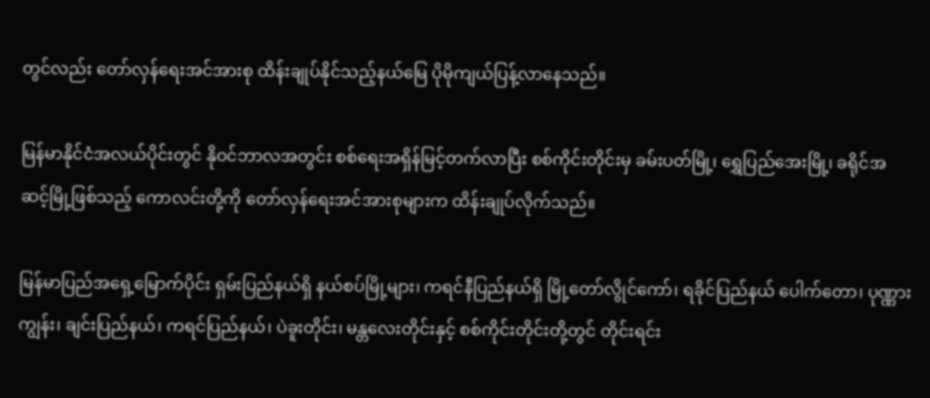တွင်လည်း တော်လှန်ရေးအင်အားစု ထိန်းချုပ်နိုင်သည့်နယ်မြေ ပိုမိုကျယ်ပြန့်လာနေသည်။

မြန်မာနိုင်ငံအလယ်ပိုင်းတွင် နိုဝင်ဘာလအတွင်း စစ်ရေးအရှိန်မြင့်တက်လာပြီး စစ်ကိုင်းတိုင်းမှ ခမ်းပတ်မြို့၊ ရွှေပြည်အေးမြို့၊ ခရိုင်အဆင့်မြို့ဖြစ်သည့် ကောလင်းတို့ကို တော်လှန်ရေးအင်အားစုများက ထိန်းချုပ်လိုက်သည်။

မြန်မာပြည်အရှေ့မြောက်ပိုင်း ရှမ်းပြည်နယ်ရှိ နယ်စပ်မြို့များ၊ ကရင်နီပြည်နယ်ရှိ မြို့တော်လွိုင်ကော်၊ ရခိုင်ပြည်နယ် ပေါက်တော၊ ပုဏ္ဏားကျွန်း၊ ချင်းပြည်နယ်၊ ကရင်ပြည်နယ်၊ ပဲခူးတိုင်း၊ မန္တလေးတိုင်းနှင့် စစ်ကိုင်းတိုင်းတို့တွင် တိုင်းရင်း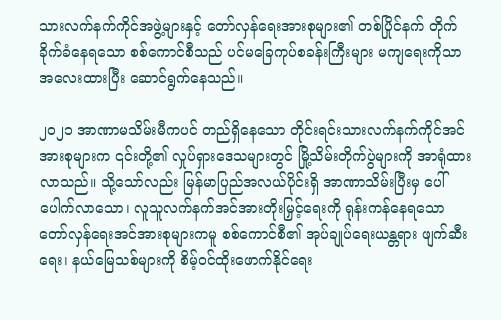သားလက်နက်ကိုင်အဖွဲ့များနှင့် တော်လှန်ရေးအားစုများ၏ တစ်ပြိုင်နက် တိုက်ခိုက်ခံနေရသော စစ်ကောင်စီသည် ပင်မခြေကုပ်စခန်းကြီးများ မကျရေးကိုသာ အလေးထားပြီး ဆောင်ရွက်နေသည်။

၂၀၂၁ အာဏာမသိမ်းမီကပင် တည်ရှိနေသော တိုင်းရင်းသားလက်နက်ကိုင်အင်အားစုများက ၎င်းတို့၏ လှုပ်ရှားဒေသများတွင် မြို့သိမ်းတိုက်ပွဲများကို အာရုံထားလာသည်။ သို့သော်လည်း မြန်မာပြည်အလယ်ပိုင်းရှိ အာဏာသိမ်းပြီးမှ ပေါ်ပေါက်လာသော၊ လူသူလက်နက်အင်အားတိုးမြှင့်ရေးကို ရုန်းကန်နေရသော တော်လှန်ရေးအင်အားစုများကမူ စစ်ကောင်စီ၏ အုပ်ချုပ်ရေးယန္တရား ဖျက်ဆီးရေး၊ နယ်မြေသစ်များကို စိမ့်ဝင်ထိုးဖောက်နိုင်ရေး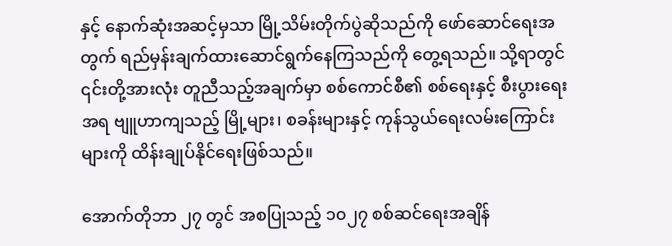နှင့် နောက်ဆုံးအဆင့်မှသာ မြို့သိမ်းတိုက်ပွဲဆိုသည်ကို ဖော်ဆောင်ရေးအတွက် ရည်မှန်းချက်ထားဆောင်ရွက်နေကြသည်ကို တွေ့ရသည်။ သို့ရာတွင် ၎င်းတို့အားလုံး တူညီသည့်အချက်မှာ စစ်ကောင်စီ၏ စစ်ရေးနှင့် စီးပွားရေးအရ ဗျူဟာကျသည့် မြို့များ၊ စခန်းများနှင့် ကုန်သွယ်ရေးလမ်းကြောင်းများကို ထိန်းချုပ်နိုင်ရေးဖြစ်သည်။

အောက်တိုဘာ ၂၇ တွင် အစပြုသည့် ၁၀၂၇ စစ်ဆင်ရေးအချိန်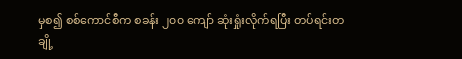မှစ၍ စစ်ကောင်စီက စခန်း ၂၀၀ ကျော် ဆုံးရှုံးလိုက်ရပြီး တပ်ရင်းတချို့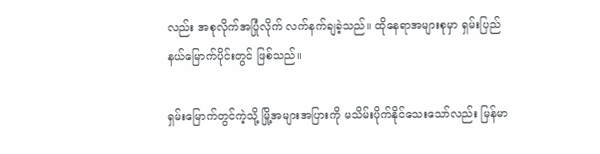လည်း အစုလိုက်အပြုံလိုက် လက်နက်ချခဲ့သည်။ ထိုနေရာအများစုမှာ ရှမ်းပြည်နယ်မြောက်ပိုင်းတွင် ဖြစ်သည်။

ရှမ်းမြောက်တွင်ကဲ့သို့ မြို့အများအပြားကို မသိမ်းပိုက်နိုင်သေးသော်လည်း မြန်မာ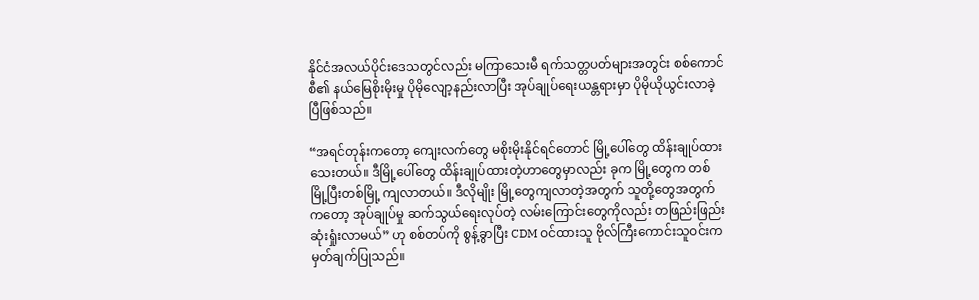နိုင်ငံအလယ်ပိုင်းဒေသတွင်လည်း မကြာသေးမီ ရက်သတ္တပတ်များအတွင်း စစ်ကောင်စီ၏ နယ်မြေစိုးမိုးမှု ပိုမိုလျော့နည်းလာပြီး အုပ်ချုပ်ရေးယန္တရားမှာ ပိုမိုယိုယွင်းလာခဲ့ပြီဖြစ်သည်။

“အရင်တုန်းကတော့ ကျေးလက်တွေ မစိုးမိုးနိုင်ရင်တောင် မြို့ပေါ်တွေ ထိန်းချုပ်ထားသေးတယ်။ ဒီမြို့ပေါ်တွေ ထိန်းချုပ်ထားတဲ့ဟာတွေမှာလည်း ခုက မြို့တွေက တစ်မြို့ပြီးတစ်မြို့ ကျလာတယ်။ ဒီလိုမျိုး မြို့တွေကျလာတဲ့အတွက် သူတို့တွေအတွက်ကတော့ အုပ်ချုပ်မှု ဆက်သွယ်ရေးလုပ်တဲ့ လမ်းကြောင်းတွေကိုလည်း တဖြည်းဖြည်း ဆုံးရှုံးလာမယ်” ဟု စစ်တပ်ကို စွန့်ခွာပြီး CDM ဝင်ထားသူ ဗိုလ်ကြီးကောင်းသူဝင်းက မှတ်ချက်ပြုသည်။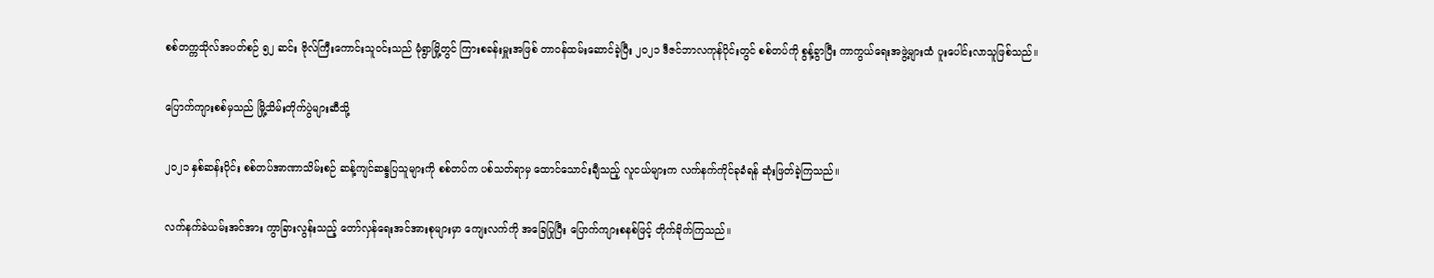စစ်တက္ကသိုလ်အပတ်စဉ် ၅၂ ဆင်း ဗိုလ်ကြီးကောင်းသူဝင်းသည် မုံရွာမြို့တွင် ကြားစခန်းမှူးအဖြစ် တာဝန်ထမ်းဆောင်ခဲ့ပြီး ၂၀၂၁ ဒီဇင်ဘာလကုန်ပိုင်းတွင် စစ်တပ်ကို စွန့်ခွာပြီး ကာကွယ်ရေးအဖွဲ့များထံ ပူးပေါင်းလာသူဖြစ်သည်။

ပြောက်ကျားစစ်မှသည် မြို့သိမ်းတိုက်ပွဲများဆီသို့

၂၀၂၁ နှစ်ဆန်းပိုင်း စစ်တပ်အာဏာသိမ်းစဉ် ဆန့်ကျင်ဆန္ဒပြသူများကို စစ်တပ်က ပစ်သတ်ရာမှ ထောင်သောင်းချီသည့် လူငယ်များက လက်နက်ကိုင်ခုခံရန် ဆုံးဖြတ်ခဲ့ကြသည်။

လက်နက်ခဲယမ်းအင်အား ကွာခြားလွန်းသည့် တော်လှန်ရေးအင်အားစုများမှာ ကျေးလက်ကို အခြေပြုပြီး ပြောက်ကျားစနစ်ဖြင့် တိုက်ခိုက်ကြသည်။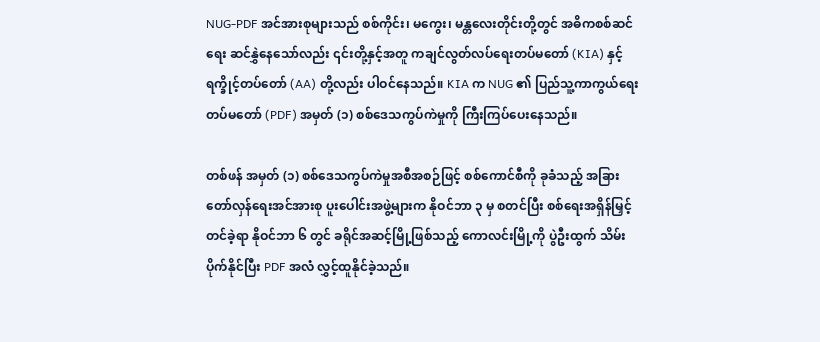NUG-PDF အင်အားစုများသည် စစ်ကိုင်း၊ မကွေး၊ မန္တလေးတိုင်းတို့တွင် အဓိကစစ်ဆင်ရေး ဆင်နွှဲနေသော်လည်း ၎င်းတို့နှင့်အတူ ကချင်လွတ်လပ်ရေးတပ်မတော် (KIA) နှင့် ရက္ခိုင့်တပ်တော် (AA) တို့လည်း ပါဝင်နေသည်။ KIA က NUG ၏ ပြည်သူ့ကာကွယ်ရေးတပ်မတော် (PDF) အမှတ် (၁) စစ်ဒေသကွပ်ကဲမှုကို ကြီးကြပ်ပေးနေသည်။

တစ်ဖန် အမှတ် (၁) စစ်ဒေသကွပ်ကဲမှုအစီအစဉ်ဖြင့် စစ်ကောင်စီကို ခုခံသည့် အခြားတော်လှန်ရေးအင်အားစု ပူးပေါင်းအဖွဲ့များက နိုဝင်ဘာ ၃ မှ စတင်ပြီး စစ်ရေးအရှိန်မြှင့်တင်ခဲ့ရာ နိုဝင်ဘာ ၆ တွင် ခရိုင်အဆင့်မြို့ဖြစ်သည့် ကောလင်းမြို့ကို ပွဲဦးထွက် သိမ်းပိုက်နိုင်ပြီး PDF အလံ လွှင့်ထူနိုင်ခဲ့သည်။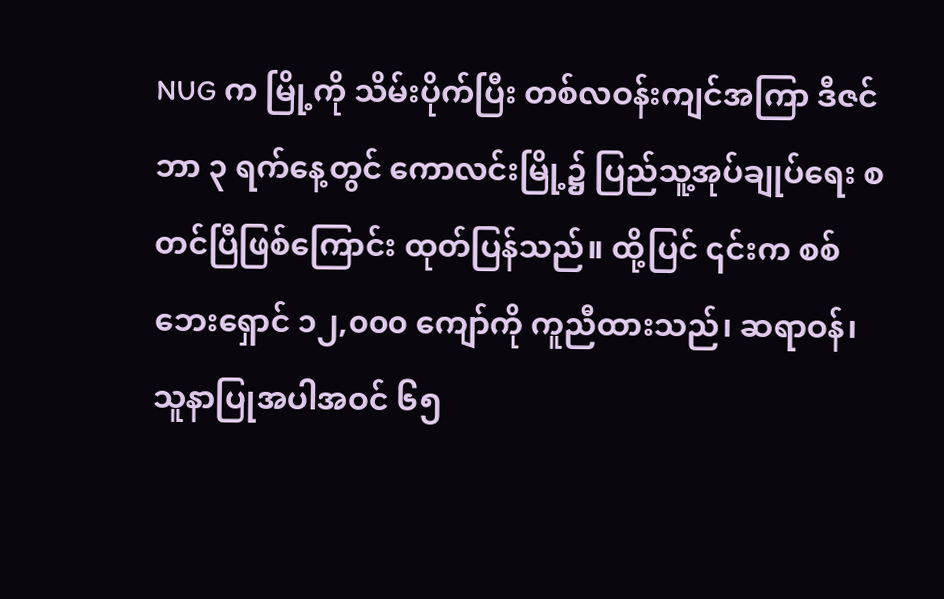NUG က မြို့ကို သိမ်းပိုက်ပြီး တစ်လဝန်းကျင်အကြာ ဒီဇင်ဘာ ၃ ရက်နေ့တွင် ကောလင်းမြို့၌ ပြည်သူ့အုပ်ချုပ်ရေး စတင်ပြီဖြစ်ကြောင်း ထုတ်ပြန်သည်။ ထို့ပြင် ၎င်းက စစ်ဘေးရှောင် ၁၂,၀၀၀ ကျော်ကို ကူညီထားသည်၊ ဆရာဝန်၊ သူနာပြုအပါအဝင် ၆၅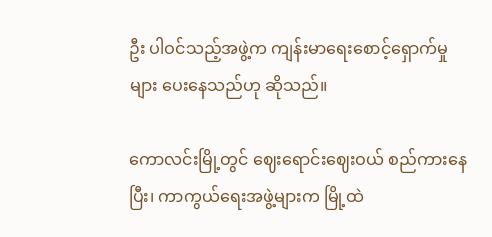ဦး ပါဝင်သည့်အဖွဲ့က ကျန်းမာရေးစောင့်ရှောက်မှုများ ပေးနေသည်ဟု ဆိုသည်။

ကောလင်းမြို့တွင် ဈေးရောင်းဈေးဝယ် စည်ကားနေပြီး၊ ကာကွယ်ရေးအဖွဲ့များက မြို့ထဲ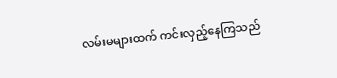လမ်းမများထက် ကင်းလှည့်နေကြသည်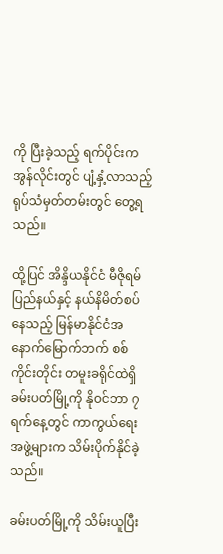ကို ပြီးခဲ့သည့် ရက်ပိုင်းက အွန်လိုင်းတွင် ပျံ့နှံ့လာသည့် ရုပ်သံမှတ်တမ်းတွင် တွေ့ရသည်။

ထို့ပြင် အိန္ဒိယနိုင်ငံ မီဇိုရမ်ပြည်နယ်နှင့် နယ်နိမိတ်စပ်နေသည့် မြန်မာနိုင်ငံအနောက်မြောက်ဘက် စစ်ကိုင်းတိုင်း တမူးခရိုင်ထဲရှိ ခမ်းပတ်မြို့ကို နိုဝင်ဘာ ၇ ရက်နေ့တွင် ကာကွယ်ရေးအဖွဲ့များက သိမ်းပိုက်နိုင်ခဲ့သည်။

ခမ်းပတ်မြို့ကို သိမ်းယူပြီး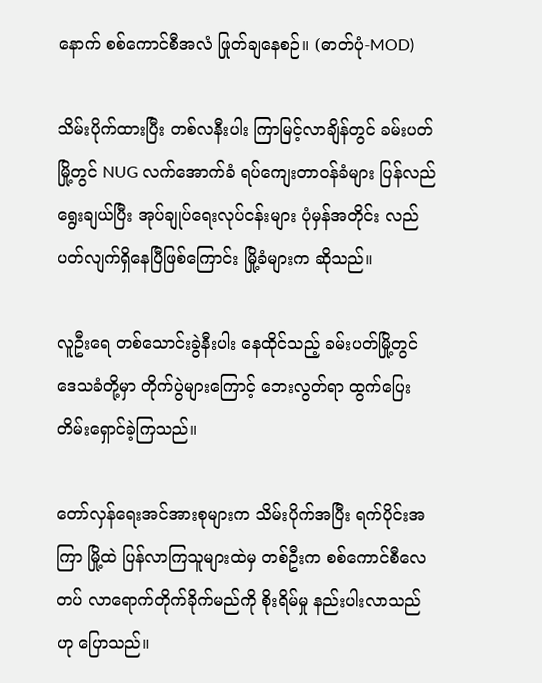နောက် စစ်ကောင်စီအလံ ဖြုတ်ချနေစဉ်။ (ဓာတ်ပုံ-MOD)

သိမ်းပိုက်ထားပြီး တစ်လနီးပါး ကြာမြင့်လာချိန်တွင် ခမ်းပတ်မြို့တွင် NUG လက်အောက်ခံ ရပ်ကျေးတာဝန်ခံများ ပြန်လည်ရွေးချယ်ပြီး အုပ်ချုပ်ရေးလုပ်ငန်းများ ပုံမှန်အတိုင်း လည်ပတ်လျက်ရှိနေပြီဖြစ်ကြောင်း မြို့ခံများက ဆိုသည်။

လူဦးရေ တစ်သောင်းခွဲနီးပါး နေထိုင်သည့် ခမ်းပတ်မြို့တွင် ဒေသခံတို့မှာ တိုက်ပွဲများကြောင့် ဘေးလွတ်ရာ ထွက်ပြေးတိမ်းရှောင်ခဲ့ကြသည်။

တော်လှန်ရေးအင်အားစုများက သိမ်းပိုက်အပြီး ရက်ပိုင်းအကြာ မြို့ထဲ ပြန်လာကြသူများထဲမှ တစ်ဦးက စစ်ကောင်စီလေတပ် လာရောက်တိုက်ခိုက်မည်ကို စိုးရိမ်မှု နည်းပါးလာသည်ဟု ပြောသည်။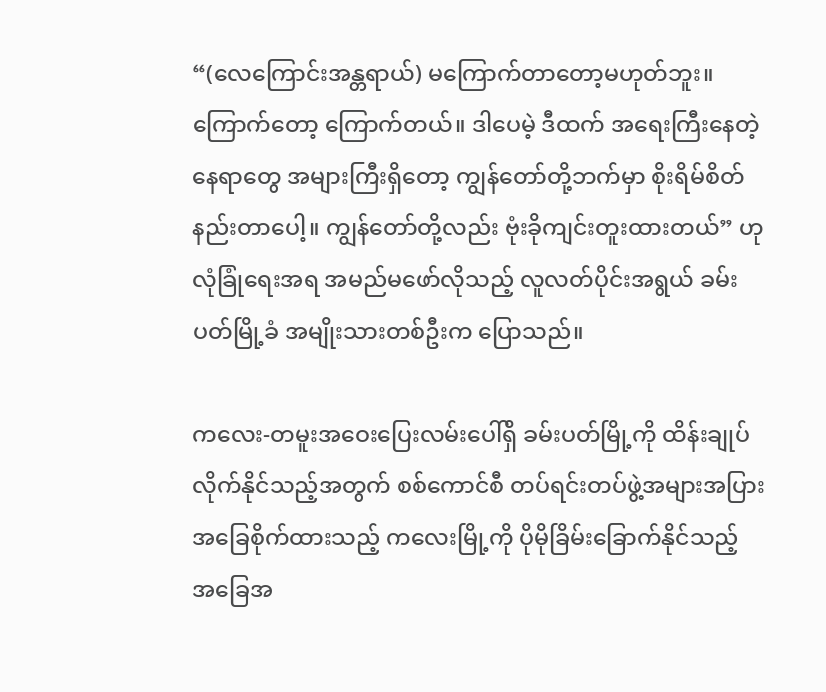“(လေကြောင်းအန္တရာယ်) မကြောက်တာတော့မဟုတ်ဘူး။ ကြောက်တော့ ကြောက်တယ်။ ဒါပေမဲ့ ဒီထက် အရေးကြီးနေတဲ့နေရာတွေ အများကြီးရှိတော့ ကျွန်တော်တို့ဘက်မှာ စိုးရိမ်စိတ်နည်းတာပေါ့။ ကျွန်တော်တို့လည်း ဗုံးခိုကျင်းတူးထားတယ်” ဟု လုံခြုံရေးအရ အမည်မဖော်လိုသည့် လူလတ်ပိုင်းအရွယ် ခမ်းပတ်မြို့ခံ အမျိုးသားတစ်ဦးက ပြောသည်။

ကလေး-တမူးအဝေးပြေးလမ်းပေါ်ရှိ ခမ်းပတ်မြို့ကို ထိန်းချုပ်လိုက်နိုင်သည့်အတွက် စစ်ကောင်စီ တပ်ရင်းတပ်ဖွဲ့အများအပြား အခြေစိုက်ထားသည့် ကလေးမြို့ကို ပိုမိုခြိမ်းခြောက်နိုင်သည့် အခြေအ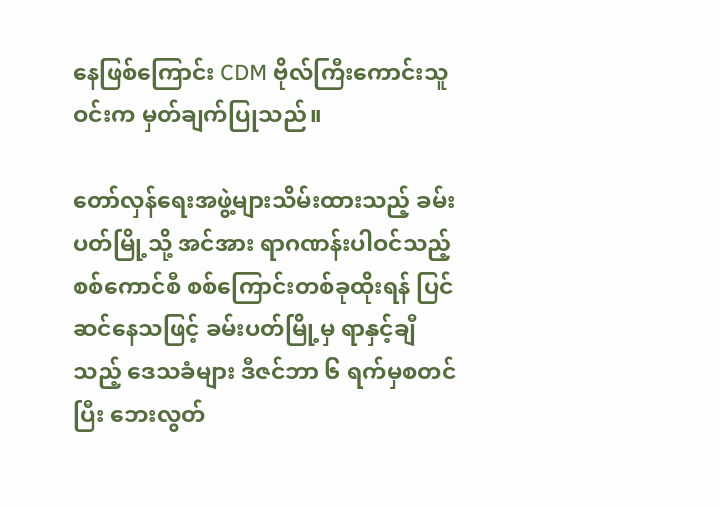နေဖြစ်ကြောင်း CDM ဗိုလ်ကြီးကောင်းသူဝင်းက မှတ်ချက်ပြုသည်။

တော်လှန်ရေးအဖွဲ့များသိမ်းထားသည့် ခမ်းပတ်မြို့သို့ အင်အား ရာဂဏန်းပါဝင်သည့် စစ်ကောင်စီ စစ်ကြောင်းတစ်ခုထိုးရန် ပြင်ဆင်နေသဖြင့် ခမ်းပတ်မြို့မှ ရာနှင့်ချီသည့် ဒေသခံများ ဒီဇင်ဘာ ၆ ရက်မှစတင်ပြီး ဘေးလွတ်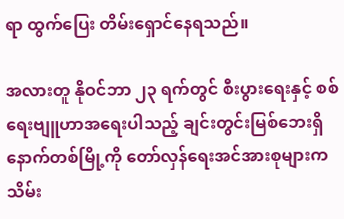ရာ ထွက်ပြေး တိမ်းရှောင်နေရသည်။

အလားတူ နိုဝင်ဘာ ၂၃ ရက်တွင် စီးပွားရေးနှင့် စစ်ရေးဗျူဟာအရေးပါသည့် ချင်းတွင်းမြစ်ဘေးရှိ နောက်တစ်မြို့ကို တော်လှန်ရေးအင်အားစုများက သိမ်း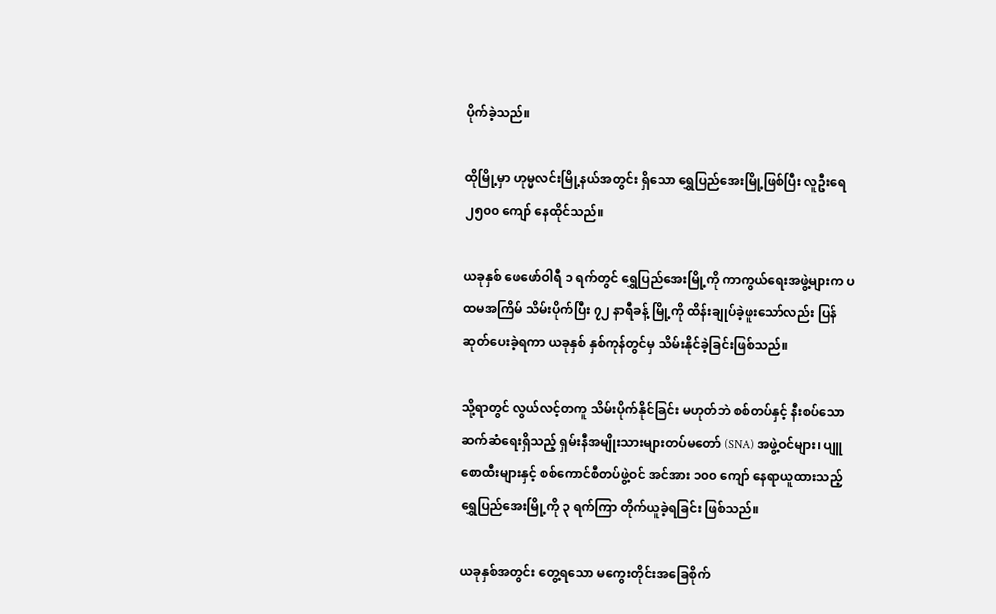ပိုက်ခဲ့သည်။

ထိုမြို့မှာ ဟုမ္မလင်းမြို့နယ်အတွင်း ရှိသော ရွှေပြည်အေးမြို့ဖြစ်ပြီး လူဦးရေ ၂၅၀၀ ကျော် နေထိုင်သည်။

ယခုနှစ် ဖေဖော်ဝါရီ ၁ ရက်တွင် ရွှေပြည်အေးမြို့ကို ကာကွယ်ရေးအဖွဲ့များက ပထမအကြိမ် သိမ်းပိုက်ပြီး ၇၂ နာရီခန့် မြို့ကို ထိန်းချုပ်ခဲ့ဖူးသော်လည်း ပြန်ဆုတ်ပေးခဲ့ရကာ ယခုနှစ် နှစ်ကုန်တွင်မှ သိမ်းနိုင်ခဲ့ခြင်းဖြစ်သည်။

သို့ရာတွင် လွယ်လင့်တကူ သိမ်းပိုက်နိုင်ခြင်း မဟုတ်ဘဲ စစ်တပ်နှင့် နီးစပ်သော ဆက်ဆံရေးရှိသည့် ရှမ်းနီအမျိုးသားများတပ်မတော် (SNA) အဖွဲ့ဝင်များ၊ ပျူစောထီးများနှင့် စစ်ကောင်စီတပ်ဖွဲ့ဝင် အင်အား ၁၀၀ ကျော် နေရာယူထားသည့် ရွှေပြည်အေးမြို့ကို ၃ ရက်ကြာ တိုက်ယူခဲ့ရခြင်း ဖြစ်သည်။

ယခုနှစ်အတွင်း တွေ့ရသော မကွေးတိုင်းအခြေစိုက်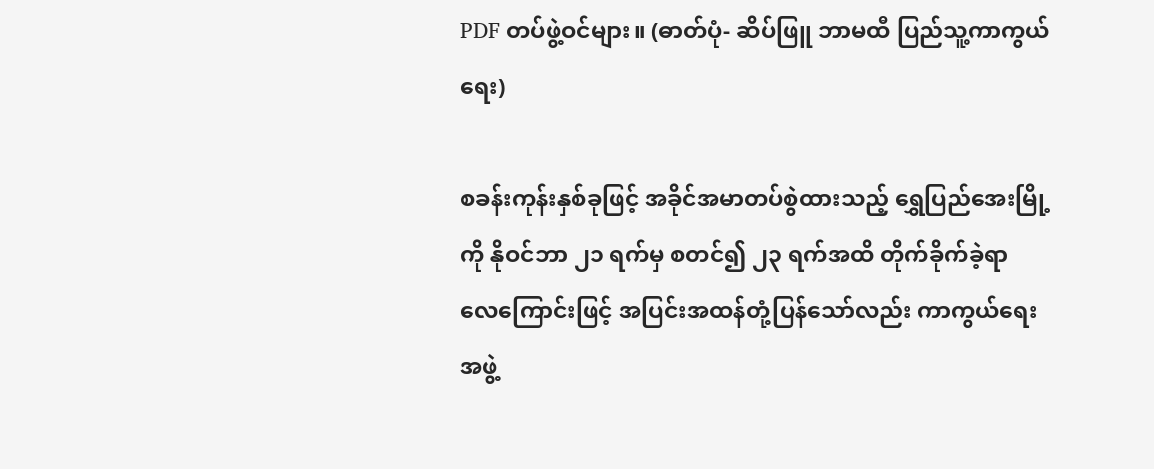PDF တပ်ဖွဲ့ဝင်များ။ (ဓာတ်ပုံ- ဆိပ်ဖြူ ဘာမထီ ပြည်သူ့ကာကွယ်ရေး)

စခန်းကုန်းနှစ်ခုဖြင့် အခိုင်အမာတပ်စွဲထားသည့် ရွှေပြည်အေးမြို့ကို နိုဝင်ဘာ ၂၁ ရက်မှ စတင်၍ ၂၃ ရက်အထိ တိုက်ခိုက်ခဲ့ရာ လေကြောင်းဖြင့် အပြင်းအထန်တုံ့ပြန်သော်လည်း ကာကွယ်ရေးအဖွဲ့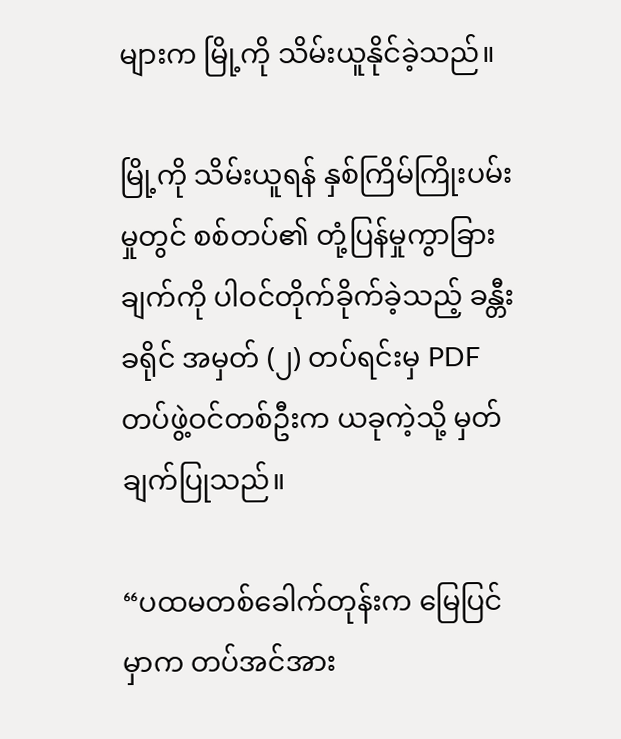များက မြို့ကို သိမ်းယူနိုင်ခဲ့သည်။

မြို့ကို သိမ်းယူရန် နှစ်ကြိမ်ကြိုးပမ်းမှုတွင် စစ်တပ်၏ တုံ့ပြန်မှုကွာခြားချက်ကို ပါဝင်တိုက်ခိုက်ခဲ့သည့် ခန္တီးခရိုင် အမှတ် (၂) တပ်ရင်းမှ PDF တပ်ဖွဲ့ဝင်တစ်ဦးက ယခုကဲ့သို့ မှတ်ချက်ပြုသည်။

“ပထမတစ်ခေါက်တုန်းက မြေပြင်မှာက တပ်အင်အား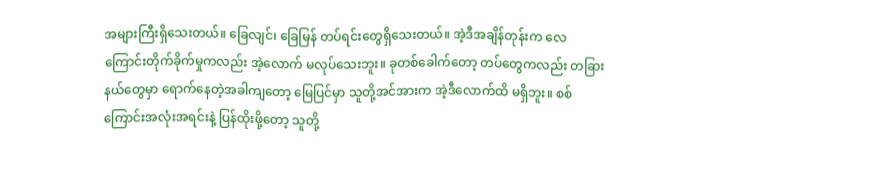အများကြီးရှိသေးတယ်။ ခြေလျင်၊ ခြေမြန် တပ်ရင်းတွေရှိသေးတယ်။ အဲ့ဒီအချိန်တုန်းက လေကြောင်းတိုက်ခိုက်မှုကလည်း အဲ့လောက် မလုပ်သေးဘူး။ ခုတစ်ခေါက်တော့ တပ်တွေကလည်း တခြားနယ်တွေမှာ ရောက်နေတဲ့အခါကျတော့ မြေပြင်မှာ သူတို့အင်အားက အဲ့ဒီလောက်ထိ မရှိဘူး။ စစ်ကြောင်းအလုံးအရင်းနဲ့ ပြန်ထိုးဖို့တော့ သူတို့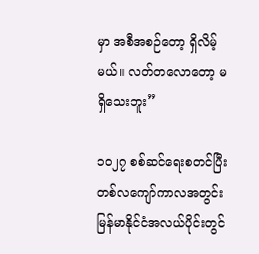မှာ အစီအစဉ်တော့ ရှိလိမ့်မယ်။ လတ်တလောတော့ မရှိသေးဘူး”

၁၀၂၇ စစ်ဆင်ရေးစတင်ပြီး တစ်လကျော်ကာလအတွင်း မြန်မာနိုင်ငံအလယ်ပိုင်းတွင်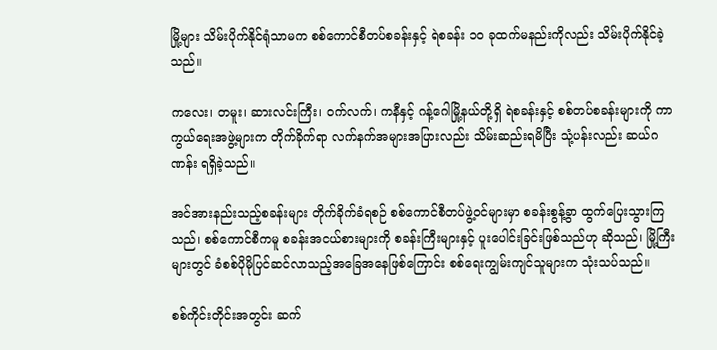မြို့များ သိမ်းပိုက်နိုင်ရုံသာမက စစ်ကောင်စီတပ်စခန်းနှင့် ရဲစခန်း ၁၀ ခုထက်မနည်းကိုလည်း သိမ်းပိုက်နိုင်ခဲ့သည်။

ကလေး၊ တမူး၊ ဆားလင်းကြီး၊ ဝက်လက်၊ ကနီနှင့် ဂန့်ဂေါမြို့နယ်တို့ရှိ ရဲစခန်းနှင့် စစ်တပ်စခန်းများကို ကာကွယ်ရေးအဖွဲ့များက တိုက်ခိုက်ရာ လက်နက်အများအပြားလည်း သိမ်းဆည်းရမိပြီး သုံ့ပန်းလည်း ဆယ်ဂဏန်း ရရှိခဲ့သည်။

အင်အားနည်းသည့်စခန်းများ တိုက်ခိုက်ခံရစဉ် စစ်ကောင်စီတပ်ဖွဲ့ဝင်များမှာ စခန်းစွန့်ခွာ ထွက်ပြေးသွားကြသည်၊ စစ်ကောင်စီကမူ စခန်းအငယ်စားများကို စခန်းကြီးများနှင့် ပူးပေါင်းခြင်းဖြစ်သည်ဟု ဆိုသည်၊ မြို့ကြီးများတွင် ခံစစ်ပိုမိုပြင်ဆင်လာသည့်အခြေအနေဖြစ်ကြောင်း စစ်ရေးကျွမ်းကျင်သူများက သုံးသပ်သည်။

စစ်ကိုင်းတိုင်းအတွင်း ဆက်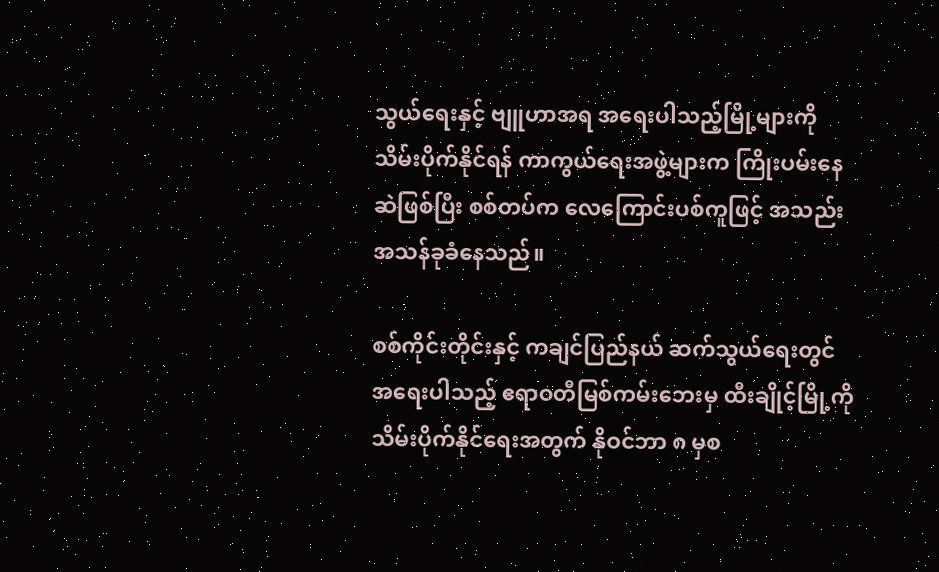သွယ်ရေးနှင့် ဗျူဟာအရ အရေးပါသည့်မြို့များကို သိမ်းပိုက်နိုင်ရန် ကာကွယ်ရေးအဖွဲ့များက ကြိုးပမ်းနေဆဲဖြစ်ပြီး စစ်တပ်က လေကြောင်းပစ်ကူဖြင့် အသည်းအသန်ခုခံနေသည်။

စစ်ကိုင်းတိုင်းနှင့် ကချင်ပြည်နယ် ဆက်သွယ်ရေးတွင် အရေးပါသည့် ဧရာဝတီမြစ်ကမ်းဘေးမှ ထီးချိုင့်မြို့ကို သိမ်းပိုက်နိုင်ရေးအတွက် နိုဝင်ဘာ ၈ မှစ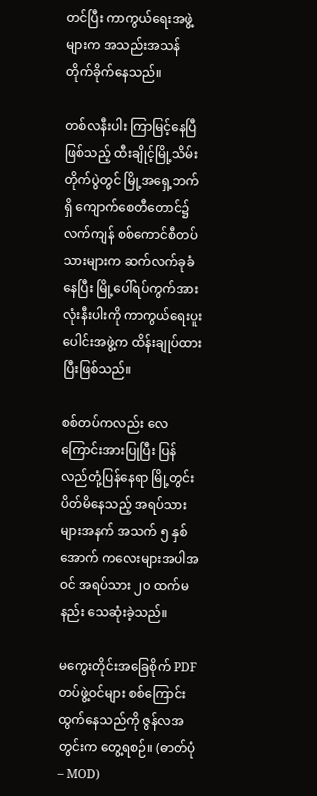တင်ပြီး ကာကွယ်ရေးအဖွဲ့များက အသည်းအသန် တိုက်ခိုက်နေသည်။

တစ်လနီးပါး ကြာမြင့်နေပြီဖြစ်သည့် ထီးချိုင့်မြို့သိမ်းတိုက်ပွဲတွင် မြို့အရှေ့ဘက်ရှိ ကျောက်စေတီတောင်၌ လက်ကျန် စစ်ကောင်စီတပ်သားများက ဆက်လက်ခုခံနေပြီး မြို့ပေါ်ရပ်ကွက်အားလုံးနီးပါးကို ကာကွယ်ရေးပူးပေါင်းအဖွဲ့က ထိန်းချုပ်ထားပြီးဖြစ်သည်။

စစ်တပ်ကလည်း လေကြောင်းအားပြုပြီး ပြန်လည်တုံ့ပြန်နေရာ မြို့တွင်း ပိတ်မိနေသည့် အရပ်သားများအနက် အသက် ၅ နှစ်အောက် ကလေးများအပါအဝင် အရပ်သား ၂၀ ထက်မနည်း သေဆုံးခဲ့သည်။

မကွေးတိုင်းအခြေစိုက် PDF တပ်ဖွဲ့ဝင်များ စစ်ကြောင်းထွက်နေသည်ကို ဇွန်လအတွင်းက တွေ့ရစဉ်။ (ဓာတ်ပုံ – MOD)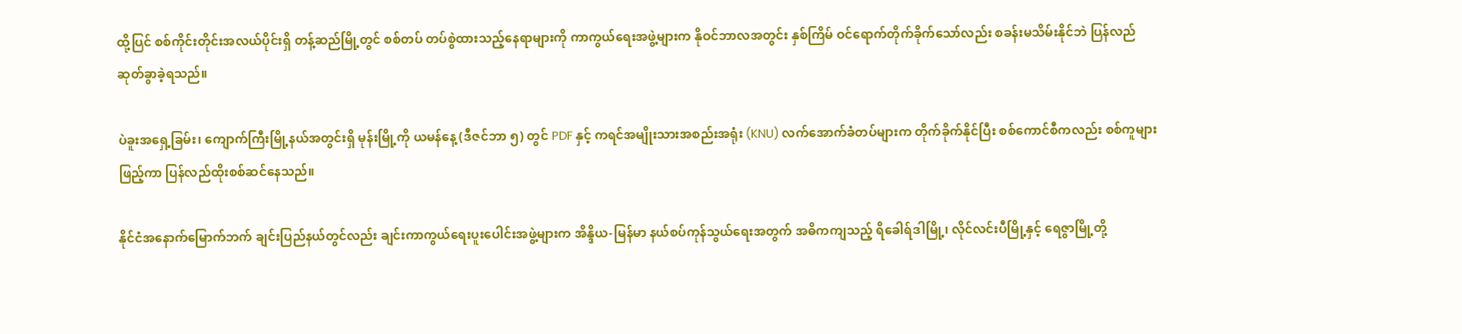ထို့ပြင် စစ်ကိုင်းတိုင်းအလယ်ပိုင်းရှိ တန့်ဆည်မြို့တွင် စစ်တပ် တပ်စွဲထားသည့်နေရာများကို ကာကွယ်ရေးအဖွဲ့များက နိုဝင်ဘာလအတွင်း နှစ်ကြိမ် ဝင်ရောက်တိုက်ခိုက်သော်လည်း စခန်းမသိမ်းနိုင်ဘဲ ပြန်လည်ဆုတ်ခွာခဲ့ရသည်။

ပဲခူးအရှေ့ခြမ်း၊ ကျောက်ကြီးမြို့နယ်အတွင်းရှိ မုန်းမြို့ကို ယမန်နေ့ (ဒီဇင်ဘာ ၅) တွင် PDF နှင့် ကရင်အမျိုးသားအစည်းအရုံး (KNU) လက်အောက်ခံတပ်များက တိုက်ခိုက်နိုင်ပြီး စစ်ကောင်စီကလည်း စစ်ကူများဖြည့်ကာ ပြန်လည်ထိုးစစ်ဆင်နေသည်။

နိုင်ငံအနောက်မြောက်ဘက် ချင်းပြည်နယ်တွင်လည်း ချင်းကာကွယ်ရေးပူးပေါင်းအဖွဲ့များက အိန္ဒိယ-မြန်မာ နယ်စပ်ကုန်သွယ်ရေးအတွက် အဓိကကျသည့် ရိခေါရ်ဒါမြို့၊ လိုင်လင်းပီမြို့နှင့် ရေဇွာမြို့တို့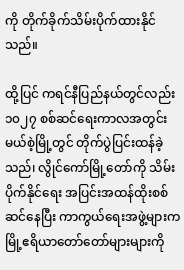ကို တိုက်ခိုက်သိမ်းပိုက်ထားနိုင်သည်။

ထို့ပြင် ကရင်နီပြည်နယ်တွင်လည်း ၁၀၂၇ စစ်ဆင်ရေးကာလအတွင်း မယ်စဲ့မြို့တွင် တိုက်ပွဲပြင်းထန်ခဲ့သည်၊ လွိုင်ကော်မြို့တော်ကို သိမ်းပိုက်နိုင်ရေး အပြင်းအထန်ထိုးစစ်ဆင်နေပြီး ကာကွယ်ရေးအဖွဲ့များက မြို့ဧရိယာတော်တော်များများကို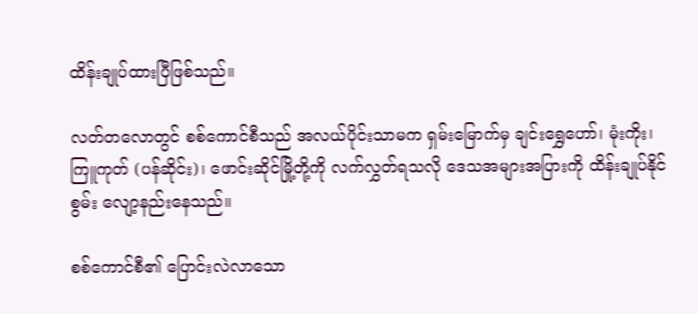ထိန်းချုပ်ထားပြီဖြစ်သည်။

လတ်တလောတွင် စစ်ကောင်စီသည် အလယ်ပိုင်းသာမက ရှမ်းမြောက်မှ ချင်းရွှေဟော်၊ မုံးကိုး၊ ကြူကုတ် (ပန်ဆိုင်း)၊ ဖောင်းဆိုင်မြို့တို့ကို လက်လွှတ်ရသလို ဒေသအများအပြားကို ထိန်းချုပ်နိုင်စွမ်း လျော့နည်းနေသည်။

စစ်ကောင်စီ၏ ပြောင်းလဲလာသော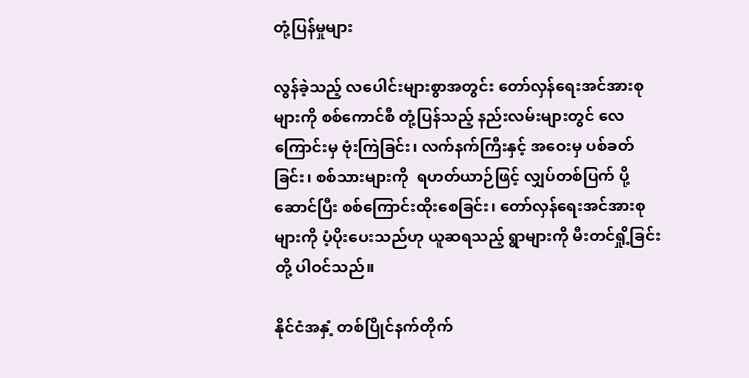တုံ့ပြန်မှုများ

လွန်ခဲ့သည့် လပေါင်းများစွာအတွင်း တော်လှန်ရေးအင်အားစုများကို စစ်ကောင်စီ တုံ့ပြန်သည့် နည်းလမ်းများတွင် လေကြောင်းမှ ဗုံးကြဲခြင်း၊ လက်နက်ကြီးနှင့် အဝေးမှ ပစ်ခတ်ခြင်း၊ စစ်သားများကို  ရဟတ်ယာဉ်ဖြင့် လျှပ်တစ်ပြက် ပို့ဆောင်ပြီး စစ်ကြောင်းထိုးစေခြင်း၊ တော်လှန်ရေးအင်အားစုများကို ပံ့ပိုးပေးသည်ဟု ယူဆရသည့် ရွာများကို မီးတင်ရှို့ခြင်းတို့ ပါဝင်သည်။

နိုင်ငံအနှံ့ တစ်ပြိုင်နက်တိုက်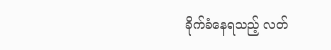ခိုက်ခံနေရသည့် လတ်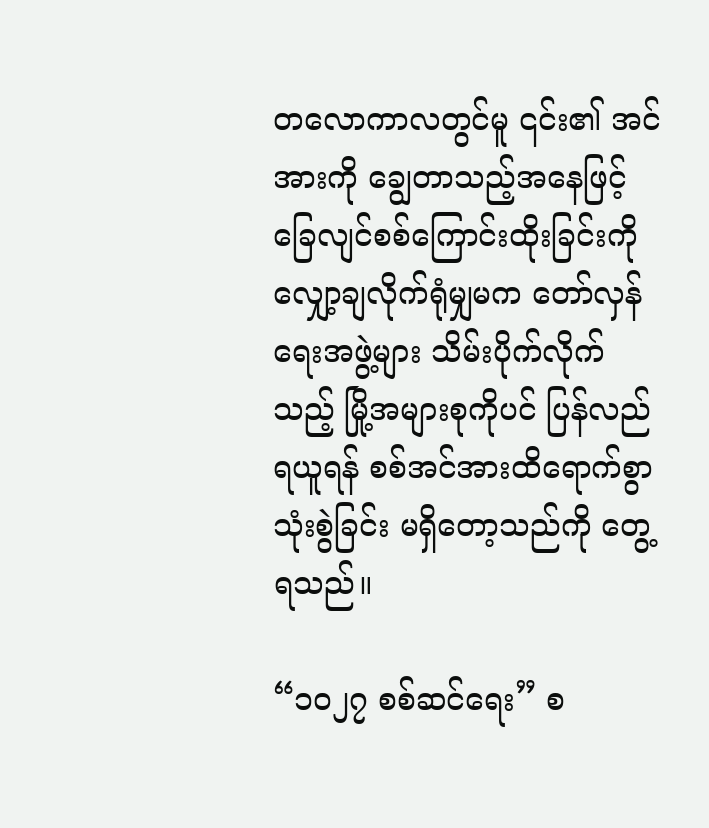တလောကာလတွင်မူ ၎င်း၏ အင်အားကို ချွေတာသည့်အနေဖြင့် ခြေလျင်စစ်ကြောင်းထိုးခြင်းကို လျှော့ချလိုက်ရုံမျှမက တော်လှန်ရေးအဖွဲ့များ သိမ်းပိုက်လိုက်သည့် မြို့အများစုကိုပင် ပြန်လည်ရယူရန် စစ်အင်အားထိရောက်စွာ သုံးစွဲခြင်း မရှိတော့သည်ကို တွေ့ရသည်။

“၁၀၂၇ စစ်ဆင်ရေး” စ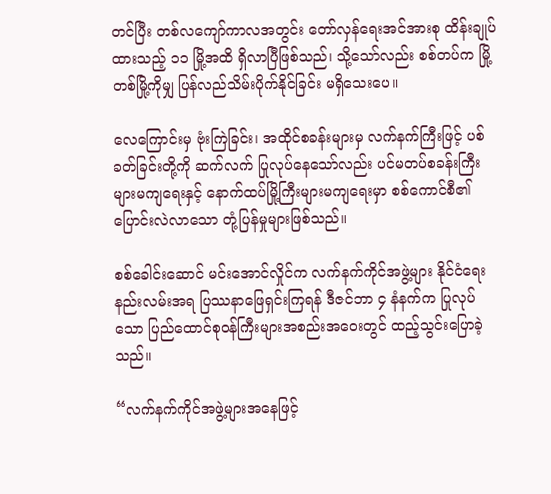တင်ပြီး တစ်လကျော်ကာလအတွင်း တော်လှန်ရေးအင်အားစု ထိန်းချုပ်ထားသည့် ၁၁ မြို့အထိ ရှိလာပြီဖြစ်သည်၊ သို့သော်လည်း စစ်တပ်က မြို့တစ်မြို့ကိုမျှ ပြန်လည်သိမ်းပိုက်နိုင်ခြင်း မရှိသေးပေ။

လေကြောင်းမှ ဗုံးကြဲခြင်း၊ အထိုင်စခန်းများမှ လက်နက်ကြီးဖြင့် ပစ်ခတ်ခြင်းတို့ကို ဆက်လက် ပြုလုပ်နေသော်လည်း ပင်မတပ်စခန်းကြီးများမကျရေးနှင့် နောက်ထပ်မြို့ကြီးများမကျရေးမှာ စစ်ကောင်စီ၏ ပြောင်းလဲလာသော တုံ့ပြန်မှုများဖြစ်သည်။

စစ်ခေါင်းဆောင် မင်းအောင်လှိုင်က လက်နက်ကိုင်အဖွဲ့များ နိုင်ငံရေးနည်းလမ်းအရ ပြဿနာဖြေရှင်းကြရန် ဒီဇင်ဘာ ၄ နံနက်က ပြုလုပ်သော ပြည်ထောင်စုဝန်ကြီးများအစည်းအဝေးတွင် ထည့်သွင်းပြောခဲ့သည်။

“လက်နက်ကိုင်အဖွဲ့များအနေဖြင့်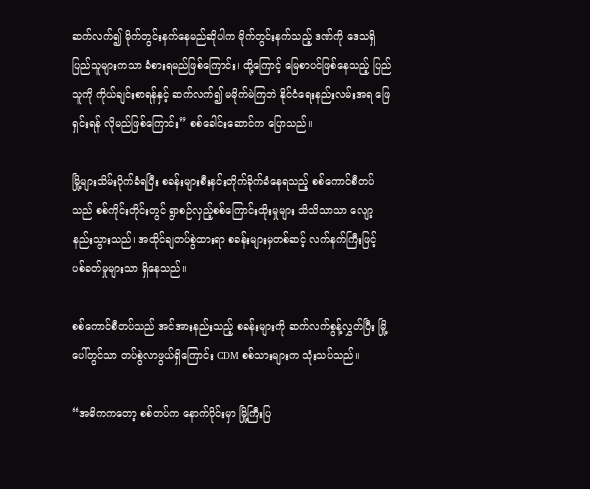ဆက်လက်၍ မိုက်တွင်းနက်နေမည်ဆိုပါက မိုက်တွင်းနက်သည့် ဒဏ်ကို ဒေသရှိ ပြည်သူများကသာ ခံစားရမည်ဖြစ်ကြောင်း၊ ထို့ကြောင့် မြေစာပင်ဖြစ်နေသည့် ပြည်သူကို ကိုယ်ချင်းစာရန်နှင့် ဆက်လက်၍ မမိုက်မဲကြဘဲ နိုင်ငံရေးနည်းလမ်းအရ ဖြေရှင်းရန် လိုမည်ဖြစ်ကြောင်း” စစ်ခေါင်းဆောင်က ပြောသည်။

မြို့များသိမ်းပိုက်ခံရပြီး စခန်းများစီးနင်းတိုက်ခိုက်ခံနေရသည့် စစ်ကောင်စီတပ်သည် စစ်ကိုင်းတိုင်းတွင် ရွာစဉ်လှည့်စစ်ကြောင်းထိုးမှုများ သိသိသာသာ လျော့နည်းသွားသည်၊ အထိုင်ချတပ်စွဲထားရာ စခန်းများမှတစ်ဆင့် လက်နက်ကြီးဖြင့် ပစ်ခတ်မှုများသာ ရှိနေသည်။

စစ်ကောင်စီတပ်သည် အင်အားနည်းသည့် စခန်းများကို ဆက်လက်စွန့်လွှတ်ပြီး မြို့ပေါ်တွင်သာ တပ်စွဲလာဖွယ်ရှိကြောင်း CDM စစ်သားများက သုံးသပ်သည်။

“အဓိကကတော့ စစ်တပ်က နောက်ပိုင်းမှာ မြို့ကြီးပြ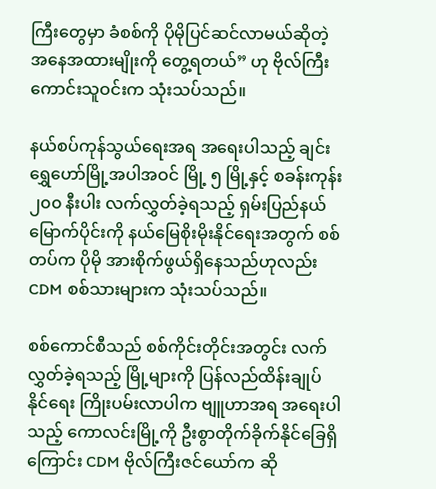ကြီးတွေမှာ ခံစစ်ကို ပိုမိုပြင်ဆင်လာမယ်ဆိုတဲ့ အနေအထားမျိုးကို တွေ့ရတယ်” ဟု ဗိုလ်ကြီးကောင်းသူဝင်းက သုံးသပ်သည်။

နယ်စပ်ကုန်သွယ်ရေးအရ အရေးပါသည့် ချင်းရွှေဟော်မြို့အပါအဝင် မြို့ ၅ မြို့နှင့် စခန်းကုန်း ၂၀၀ နီးပါး လက်လွှတ်ခဲ့ရသည့် ရှမ်းပြည်နယ်မြောက်ပိုင်းကို နယ်မြေစိုးမိုးနိုင်ရေးအတွက် စစ်တပ်က ပိုမို အားစိုက်ဖွယ်ရှိနေသည်ဟုလည်း CDM စစ်သားများက သုံးသပ်သည်။

စစ်ကောင်စီသည် စစ်ကိုင်းတိုင်းအတွင်း လက်လွှတ်ခဲ့ရသည့် မြို့များကို ပြန်လည်ထိန်းချုပ်နိုင်ရေး ကြိုးပမ်းလာပါက ဗျူဟာအရ အရေးပါသည့် ကောလင်းမြို့ကို ဦးစွာတိုက်ခိုက်နိုင်ခြေရှိကြောင်း CDM ဗိုလ်ကြီးဇင်ယော်က ဆို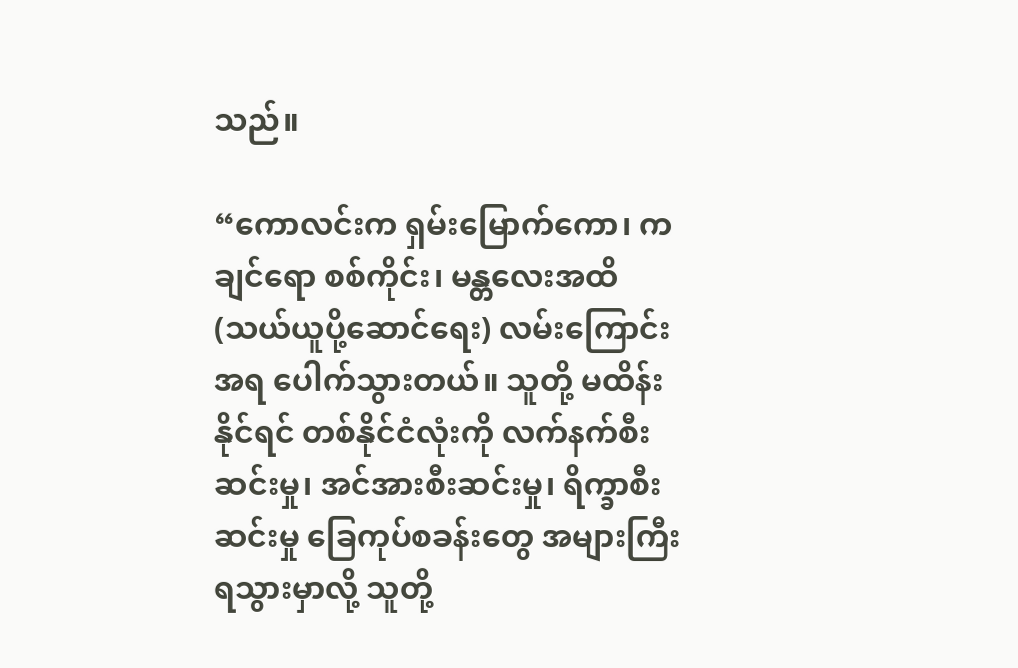သည်။

“ကောလင်းက ရှမ်းမြောက်ကော၊ ကချင်ရော စစ်ကိုင်း၊ မန္တလေးအထိ (သယ်ယူပို့ဆောင်ရေး) လမ်းကြောင်းအရ ပေါက်သွားတယ်။ သူတို့ မထိန်းနိုင်ရင် တစ်နိုင်ငံလုံးကို လက်နက်စီးဆင်းမှု၊ အင်အားစီးဆင်းမှု၊ ရိက္ခာစီးဆင်းမှု ခြေကုပ်စခန်းတွေ အများကြီးရသွားမှာလို့ သူတို့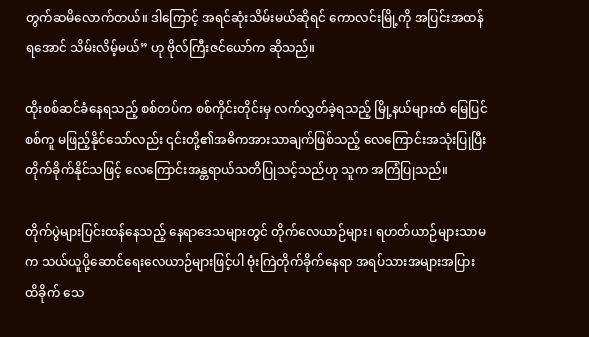တွက်ဆမိလောက်တယ်။ ဒါကြောင့် အရင်ဆုံးသိမ်းမယ်ဆိုရင် ကောလင်းမြို့ကို အပြင်းအထန်ရအောင် သိမ်းလိမ့်မယ်” ဟု ဗိုလ်ကြီးဇင်ယော်က ဆိုသည်။

ထိုးစစ်ဆင်ခံနေရသည့် စစ်တပ်က စစ်ကိုင်းတိုင်းမှ လက်လွှတ်ခဲ့ရသည့် မြို့နယ်များထံ မြေပြင်စစ်ကူ မဖြည့်နိုင်သော်လည်း ၎င်းတို့၏အဓိကအားသာချက်ဖြစ်သည့် လေကြောင်းအသုံးပြုပြီး တိုက်ခိုက်နိုင်သဖြင့် လေကြောင်းအန္တရာယ်သတိပြုသင့်သည်ဟု သူက အကြံပြုသည်။

တိုက်ပွဲများပြင်းထန်နေသည့် နေရာဒေသများတွင် တိုက်လေယာဉ်များ၊ ရဟတ်ယာဉ်များသာမက သယ်ယူပို့ဆောင်ရေးလေယာဉ်များဖြင့်ပါ ဗုံးကြဲတိုက်ခိုက်နေရာ အရပ်သားအများအပြား ထိခိုက် သေ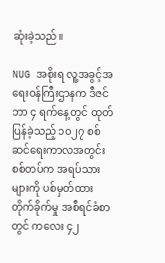ဆုံးခဲ့သည်။

NUG အစိုးရ လူ့အခွင့်အရေးဝန်ကြီးဌာနက ဒီဇင်ဘာ ၄ ရက်နေ့တွင် ထုတ်ပြန်ခဲ့သည့် ၁၀၂၇ စစ်ဆင်ရေးကာလအတွင်း စစ်တပ်က အရပ်သားများကို ပစ်မှတ်ထားတိုက်ခိုက်မှု အစီရင်ခံစာတွင် ကလေး ၄၂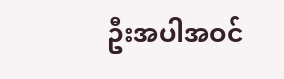ဦးအပါအဝင်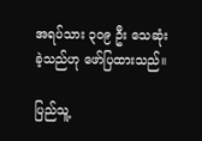အရပ်သား ၃၀၉ ဦး သေဆုံးခဲ့သည်ဟု ဖော်ပြထားသည်။

ပြည်သူ့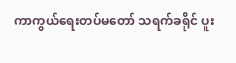ကာကွယ်ရေးတပ်မတော် သရက်ခရိုင် ပူး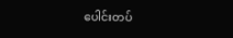ပေါင်းတပ်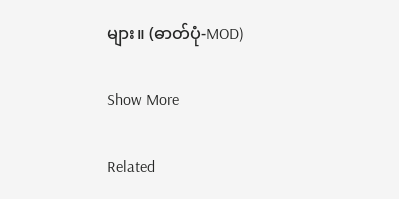များ။ (ဓာတ်ပုံ-MOD)

Show More

Related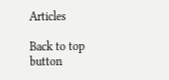Articles

Back to top button